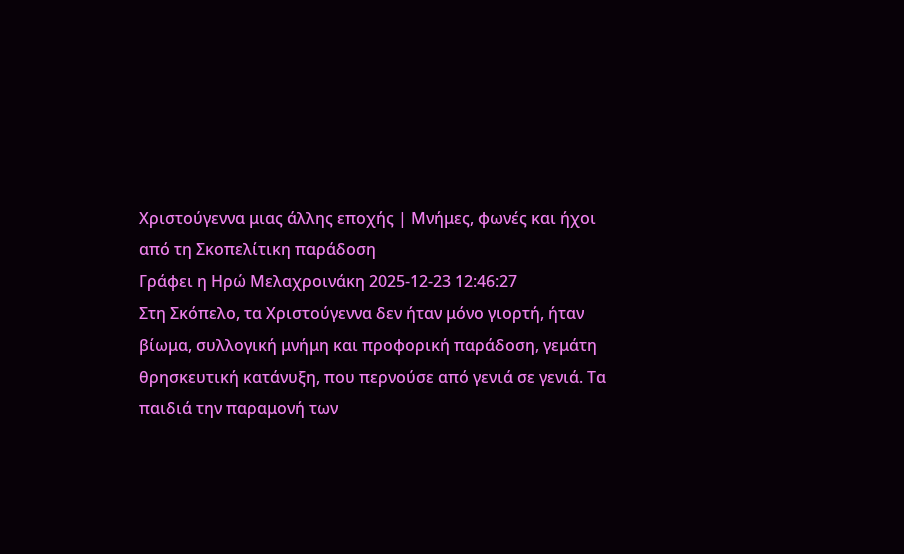Χριστούγεννα μιας άλλης εποχής | Μνήμες, φωνές και ήχοι από τη Σκοπελίτικη παράδοση
Γράφει η Ηρώ Μελαχροινάκη 2025-12-23 12:46:27
Στη Σκόπελο, τα Χριστούγεννα δεν ήταν μόνο γιορτή, ήταν βίωμα, συλλογική μνήμη και προφορική παράδοση, γεμάτη θρησκευτική κατάνυξη, που περνούσε από γενιά σε γενιά. Τα παιδιά την παραμονή των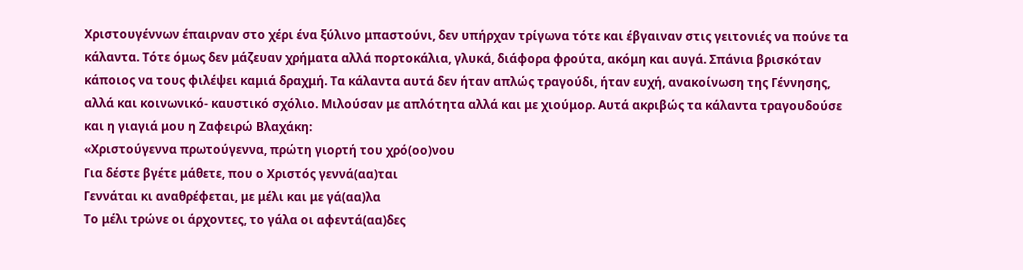Χριστουγέννων έπαιρναν στο χέρι ένα ξύλινο μπαστούνι, δεν υπήρχαν τρίγωνα τότε και έβγαιναν στις γειτονιές να πούνε τα κάλαντα. Τότε όμως δεν μάζευαν χρήματα αλλά πορτοκάλια, γλυκά, διάφορα φρούτα, ακόμη και αυγά. Σπάνια βρισκόταν κάποιος να τους φιλέψει καμιά δραχμή. Τα κάλαντα αυτά δεν ήταν απλώς τραγούδι, ήταν ευχή, ανακοίνωση της Γέννησης, αλλά και κοινωνικό- καυστικό σχόλιο. Μιλούσαν με απλότητα αλλά και με χιούμορ. Αυτά ακριβώς τα κάλαντα τραγουδούσε και η γιαγιά μου η Ζαφειρώ Βλαχάκη:
«Χριστούγεννα πρωτούγεννα, πρώτη γιορτή του χρό(οο)νου
Για δέστε βγέτε μάθετε, που ο Χριστός γεννά(αα)ται
Γεννάται κι αναθρέφεται, με μέλι και με γά(αα)λα
Το μέλι τρώνε οι άρχοντες, το γάλα οι αφεντά(αα)δες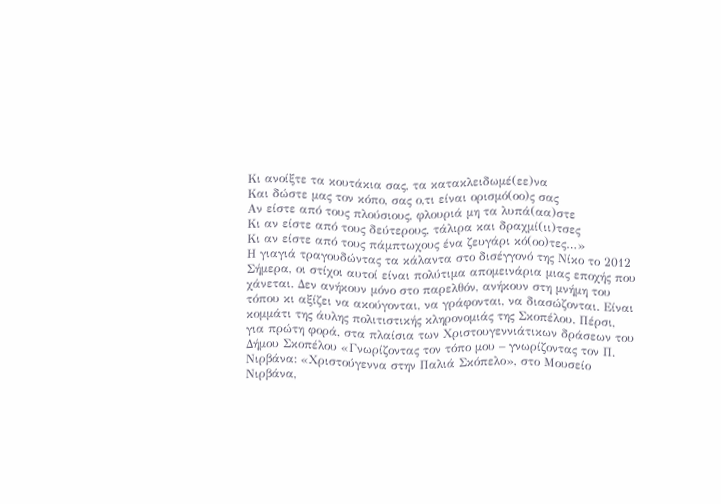Κι ανοίξτε τα κουτάκια σας, τα κατακλειδωμέ(εε)να
Και δώστε μας τον κόπο, σας ο,τι είναι ορισμό(οο)ς σας
Αν είστε από τους πλούσιους, φλουριά μη τα λυπά(αα)στε
Κι αν είστε από τους δεύτερους, τάλιρα και δραχμί(ιι)τσες
Κι αν είστε από τους πάμπτωχους ένα ζευγάρι κό(οο)τες…»
Η γιαγιά τραγουδώντας τα κάλαντα στο δισέγγονό της Νίκο το 2012
Σήμερα, οι στίχοι αυτοί είναι πολύτιμα απομεινάρια μιας εποχής που χάνεται. Δεν ανήκουν μόνο στο παρελθόν, ανήκουν στη μνήμη του τόπου κι αξίζει να ακούγονται, να γράφονται, να διασώζονται. Είναι κομμάτι της άυλης πολιτιστικής κληρονομιάς της Σκοπέλου. Πέρσι, για πρώτη φορά, στα πλαίσια των Χριστουγεννιάτικων δράσεων του Δήμου Σκοπέλου «Γνωρίζοντας τον τόπο μου – γνωρίζοντας τον Π. Νιρβάνα: «Χριστούγεννα στην Παλιά Σκόπελο», στο Μουσείο Νιρβάνα,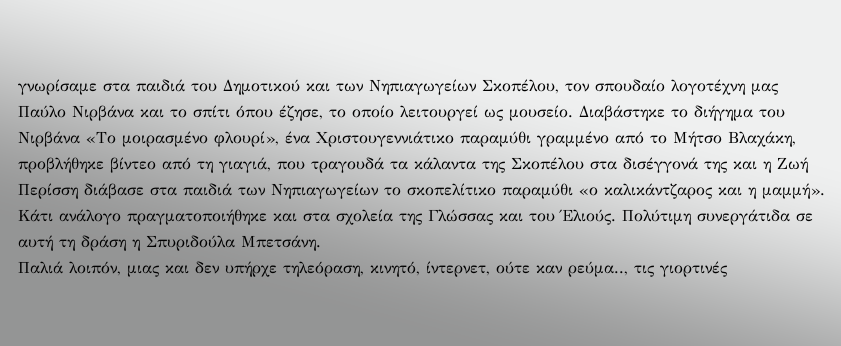γνωρίσαμε στα παιδιά του Δημοτικού και των Νηπιαγωγείων Σκοπέλου, τον σπουδαίο λογοτέχνη μας Παύλο Νιρβάνα και το σπίτι όπου έζησε, το οποίο λειτουργεί ως μουσείο. Διαβάστηκε το διήγημα του Νιρβάνα «Το μοιρασμένο φλουρί», ένα Χριστουγεννιάτικο παραμύθι γραμμένο από το Μήτσο Βλαχάκη, προβλήθηκε βίντεο από τη γιαγιά, που τραγουδά τα κάλαντα της Σκοπέλου στα δισέγγονά της και η Ζωή Περίσση διάβασε στα παιδιά των Νηπιαγωγείων το σκοπελίτικο παραμύθι «ο καλικάντζαρος και η μαμμή». Κάτι ανάλογο πραγματοποιήθηκε και στα σχολεία της Γλώσσας και του Έλιούς. Πολύτιμη συνεργάτιδα σε αυτή τη δράση η Σπυριδούλα Μπετσάνη.
Παλιά λοιπόν, μιας και δεν υπήρχε τηλεόραση, κινητό, ίντερνετ, ούτε καν ρεύμα.., τις γιορτινές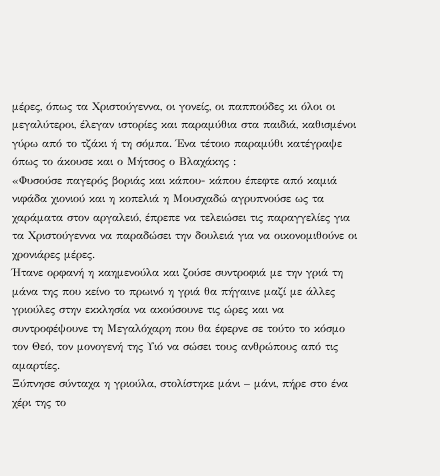μέρες, όπως τα Χριστούγεννα, οι γονείς, οι παππούδες κι όλοι οι μεγαλύτεροι, έλεγαν ιστορίες και παραμύθια στα παιδιά, καθισμένοι γύρω από το τζάκι ή τη σόμπα. Ένα τέτοιο παραμύθι κατέγραψε όπως το άκουσε και ο Μήτσος ο Βλαχάκης :
«Φυσούσε παγερός βοριάς και κάπου- κάπου έπεφτε από καμιά νιφάδα χιονιού και η κοπελιά η Μουσχαδώ αγρυπνούσε ως τα χαράματα στον αργαλειό, έπρεπε να τελειώσει τις παραγγελίες για τα Χριστούγεννα να παραδώσει την δουλειά για να οικονομιθούνε οι χρονιάρες μέρες.
Ήτανε ορφανή η καημενούλα και ζούσε συντροφιά με την γριά τη μάνα της που κείνο το πρωινό η γριά θα πήγαινε μαζί με άλλες γριούλες στην εκκλησία να ακούσουνε τις ώρες και να συντροφέψουνε τη Μεγαλόχαρη που θα έφερνε σε τούτο το κόσμο τον Θεό, τον μονογενή της Υιό να σώσει τους ανθρώπους από τις αμαρτίες.
Ξύπνησε σύνταχα η γριούλα, στολίστηκε μάνι – μάνι, πήρε στο ένα χέρι της το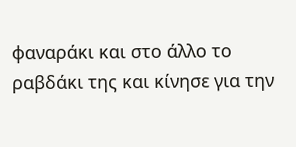φαναράκι και στο άλλο το ραβδάκι της και κίνησε για την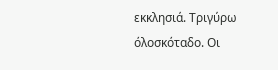εκκλησιά. Τριγύρω όλοσκόταδο. Οι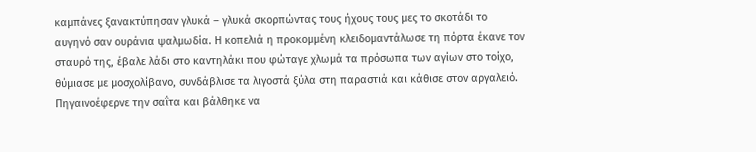καμπάνες ξανακτύπησαν γλυκά – γλυκά σκορπώντας τους ήχους τους μες το σκοτάδι το αυγηνό σαν ουράνια ψαλμωδία. Η κοπελιά η προκομμένη κλειδομαντάλωσε τη πόρτα έκανε τον σταυρό της, έβαλε λάδι στο καντηλάκι που φώταγε χλωμά τα πρόσωπα των αγίων στο τοίχο, θύμιασε με μοσχολίβανο, συνδάβλισε τα λιγοστά ξύλα στη παραστιά και κάθισε στον αργαλειό.
Πηγαινοέφερνε την σαΐτα και βάλθηκε να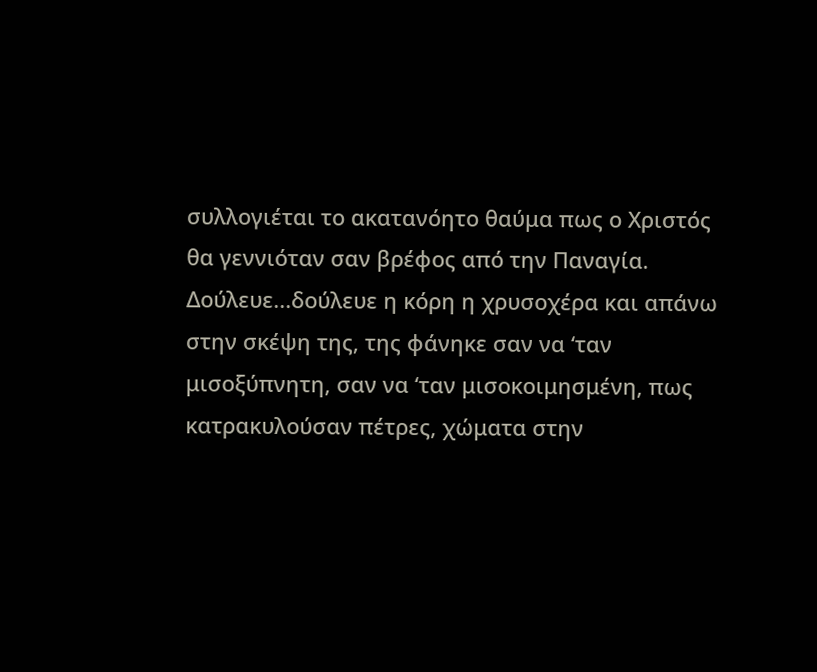συλλογιέται το ακατανόητο θαύμα πως ο Χριστός θα γεννιόταν σαν βρέφος από την Παναγία. Δούλευε...δούλευε η κόρη η χρυσοχέρα και απάνω στην σκέψη της, της φάνηκε σαν να ‘ταν μισοξύπνητη, σαν να ‘ταν μισοκοιμησμένη, πως κατρακυλούσαν πέτρες, χώματα στην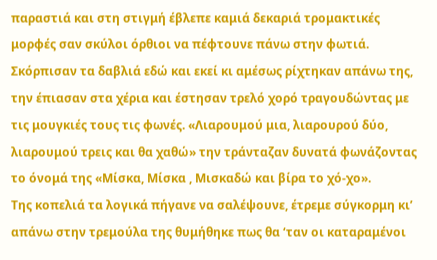παραστιά και στη στιγμή έβλεπε καμιά δεκαριά τρομακτικές μορφές σαν σκύλοι όρθιοι να πέφτουνε πάνω στην φωτιά.
Σκόρπισαν τα δαβλιά εδώ και εκεί κι αμέσως ρίχτηκαν απάνω της, την έπιασαν στα χέρια και έστησαν τρελό χορό τραγουδώντας με τις μουγκιές τους τις φωνές. «Λιαρουμού μια, λιαρουρού δύο, λιαρουμού τρεις και θα χαθώ» την τράνταζαν δυνατά φωνάζοντας το όνομά της «Μίσκα, Μίσκα , Μισκαδώ και βίρα το χό-χο».
Της κοπελιά τα λογικά πήγανε να σαλέψουνε, έτρεμε σύγκορμη κι’ απάνω στην τρεμούλα της θυμήθηκε πως θα ‘ταν οι καταραμένοι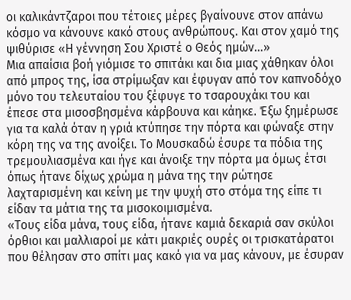οι καλικάντζαροι που τέτοιες μέρες βγαίνουνε στον απάνω κόσμο να κάνουνε κακό στους ανθρώπους. Και στον χαμό της ψιθύρισε «Η γέννηση Σου Χριστέ ο Θεός ημών...»
Μια απαίσια βοή γιόμισε το σπιτάκι και δια μιας χάθηκαν όλοι από μπρος της, ίσα στρίμωξαν και έφυγαν από τον καπνοδόχο μόνο του τελευταίου του ξέφυγε το τσαρουχάκι του και έπεσε στα μισοσβησμένα κάρβουνα και κάηκε. Έξω ξημέρωσε για τα καλά όταν η γριά κτύπησε την πόρτα και φώναξε στην κόρη της να της ανοίξει. Το Μουσκαδώ έσυρε τα πόδια της τρεμουλιασμένα και ήγε και άνοιξε την πόρτα μα όμως έτσι όπως ήτανε δίχως χρώμα η μάνα της την ρώτησε λαχταρισμένη και κείνη με την ψυχή στο στόμα της είπε τι είδαν τα μάτια της τα μισοκοιμισμένα.
«Τους είδα μάνα, τους είδα, ήτανε καμιά δεκαριά σαν σκύλοι όρθιοι και μαλλιαροί με κάτι μακριές ουρές οι τρισκατάρατοι που θέλησαν στο σπίτι μας κακό για να μας κάνουν, με έσυραν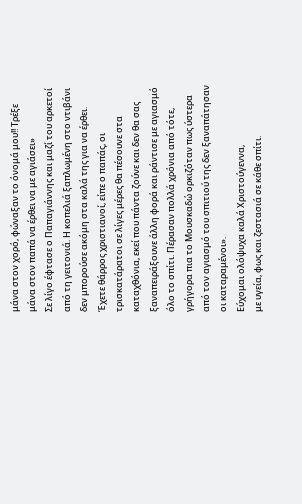μάνα στον χορό, φώναξαν το όνομά μου!! Τρέξε μάνα στον παπά να έρθει να με αγιάσει»
Σε λίγο έφτασε ο Παπαγιάννης και μαζί του αρκετοί από τη γειτονιά. Η κοπελιά ξαπλωμένη στο ντιβάνι δεν μπορούσε ακόμη στα καλά της για να έρθει. Έχετε θάρρος χριστιανοί, είπε ο παπάς, οι τρισκατάρατοι σε λίγες μέρες θα πέσουνε στα καταχθόνια, εκεί που πάντα ζούνε και δεν θα σας ξαναπειράξουνε άλλη φορά και ράντισε με αγιασμό όλο το σπίτι. Πέρασαν πολλά χρόνια από τότε, γρήγορα πια το Μουσκαδώ ορκιζόταν πως ύστερα από τον αγιασμό του σπιτιού της δεν ξαναπάτησαν οι καταραμένοι».
Εύχομαι ολόψυχα καλά Χριστούγεννα,
με υγεία, φως και ζεστασιά σε κάθε σπίτι.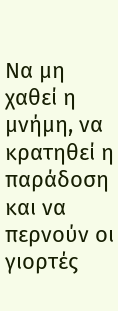Να μη χαθεί η μνήμη, να κρατηθεί η παράδοση
και να περνούν οι γιορτές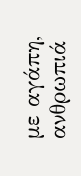με αγάπη, ανθρωπιά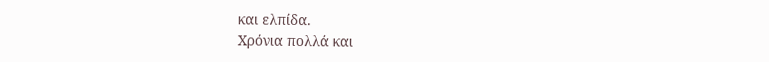και ελπίδα.
Χρόνια πολλά και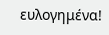ευλογημένα!